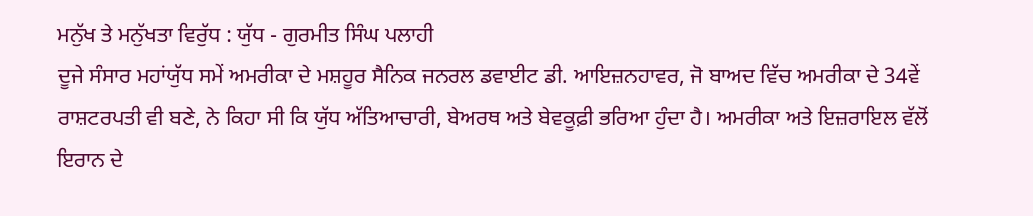ਮਨੁੱਖ ਤੇ ਮਨੁੱਖਤਾ ਵਿਰੁੱਧ : ਯੁੱਧ - ਗੁਰਮੀਤ ਸਿੰਘ ਪਲਾਹੀ
ਦੂਜੇ ਸੰਸਾਰ ਮਹਾਂਯੁੱਧ ਸਮੇਂ ਅਮਰੀਕਾ ਦੇ ਮਸ਼ਹੂਰ ਸੈਨਿਕ ਜਨਰਲ ਡਵਾਈਟ ਡੀ. ਆਇਜ਼ਨਹਾਵਰ, ਜੋ ਬਾਅਦ ਵਿੱਚ ਅਮਰੀਕਾ ਦੇ 34ਵੇਂ ਰਾਸ਼ਟਰਪਤੀ ਵੀ ਬਣੇ, ਨੇ ਕਿਹਾ ਸੀ ਕਿ ਯੁੱਧ ਅੱਤਿਆਚਾਰੀ, ਬੇਅਰਥ ਅਤੇ ਬੇਵਕੂਫ਼ੀ ਭਰਿਆ ਹੁੰਦਾ ਹੈ। ਅਮਰੀਕਾ ਅਤੇ ਇਜ਼ਰਾਇਲ ਵੱਲੋਂ ਇਰਾਨ ਦੇ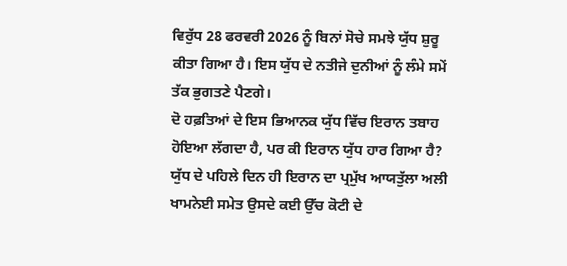ਵਿਰੁੱਧ 28 ਫਰਵਰੀ 2026 ਨੂੰ ਬਿਨਾਂ ਸੋਚੇ ਸਮਝੇ ਯੁੱਧ ਸ਼ੁਰੂ ਕੀਤਾ ਗਿਆ ਹੈ। ਇਸ ਯੁੱਧ ਦੇ ਨਤੀਜੇ ਦੁਨੀਆਂ ਨੂੰ ਲੰਮੇ ਸਮੇਂ ਤੱਕ ਭੁਗਤਣੇ ਪੈਣਗੇ।
ਦੋ ਹਫ਼ਤਿਆਂ ਦੇ ਇਸ ਭਿਆਨਕ ਯੁੱਧ ਵਿੱਚ ਇਰਾਨ ਤਬਾਹ ਹੋਇਆ ਲੱਗਦਾ ਹੈ, ਪਰ ਕੀ ਇਰਾਨ ਯੁੱਧ ਹਾਰ ਗਿਆ ਹੈ? ਯੁੱਧ ਦੇ ਪਹਿਲੇ ਦਿਨ ਹੀ ਇਰਾਨ ਦਾ ਪ੍ਰਮੁੱਖ ਆਯਤੁੱਲਾ ਅਲੀ ਖਾਮਨੇਈ ਸਮੇਤ ਉਸਦੇ ਕਈ ਉੱਚ ਕੋਟੀ ਦੇ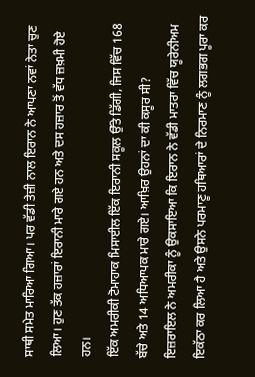ਸਾਥੀ ਸਮੇਤ ਮਾਰਿਆ ਗਿਆ। ਪਰ ਵੱਡੀ ਤੇਜ਼ੀ ਨਾਲ ਇਰਾਨ ਨੇ ਆਪਣਾ ਨਵਾਂ ਨੇਤਾ ਚੁਣ ਲਿਆ। ਹੁਣ ਤੱਕ ਹਜ਼ਾਰਾਂ ਇਰਾਨੀ ਮਾਰੇ ਗਏ ਹਨ ਅਤੇ ਦਸ ਹਜ਼ਾਰ ਤੋਂ ਵੱਧ ਜ਼ਖ਼ਮੀ ਹੋਏ ਹਨ।
ਇੱਕ ਅਮਰੀਕੀ ਟੋਮਾਹਾਕ ਮਿਸਾਈਲ ਇੱਕ ਇਰਾਨੀ ਸਕੂਲ ਉੱਤੇ ਡਿੱਗੀ, ਜਿਸ ਵਿੱਚ 168 ਬੱਚੇ ਅਤੇ 14 ਅਧਿਆਪਕ ਮਾਰੇ ਗਏ। ਆਖ਼ਿਰ ਉਹਨਾਂ ਦਾ ਕੀ ਕਸੂਰ ਸੀ?
ਇਜ਼ਰਾਇਲ ਨੇ ਅਮਰੀਕਾ ਨੂੰ ਉਕਸਾਇਆ ਕਿ ਇਰਾਨ ਨੇ ਵੱਡੀ ਮਾਤਰਾ ਵਿੱਚ ਯੂਰੇਨੀਅਮ ਇਕੱਠਾ ਕਰ ਲਿਆ ਹੈ ਅਤੇ ਉਸਨੇ ਪਰਮਾਣੂ ਹਥਿਆਰਾਂ ਦੇ ਨਿਰਮਾਣ ਨੂੰ ਲਗਭਗ ਪੂਰਾ ਕਰ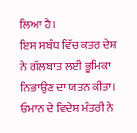ਲਿਆ ਹੈ।
ਇਸ ਸਬੰਧ ਵਿੱਚ ਕਤਰ ਦੇਸ਼ ਨੇ ਗੱਲਬਾਤ ਲਈ ਭੂਮਿਕਾ ਨਿਭਾਉਣ ਦਾ ਯਤਨ ਕੀਤਾ। ਓਮਾਨ ਦੇ ਵਿਦੇਸ਼ ਮੰਤਰੀ ਨੇ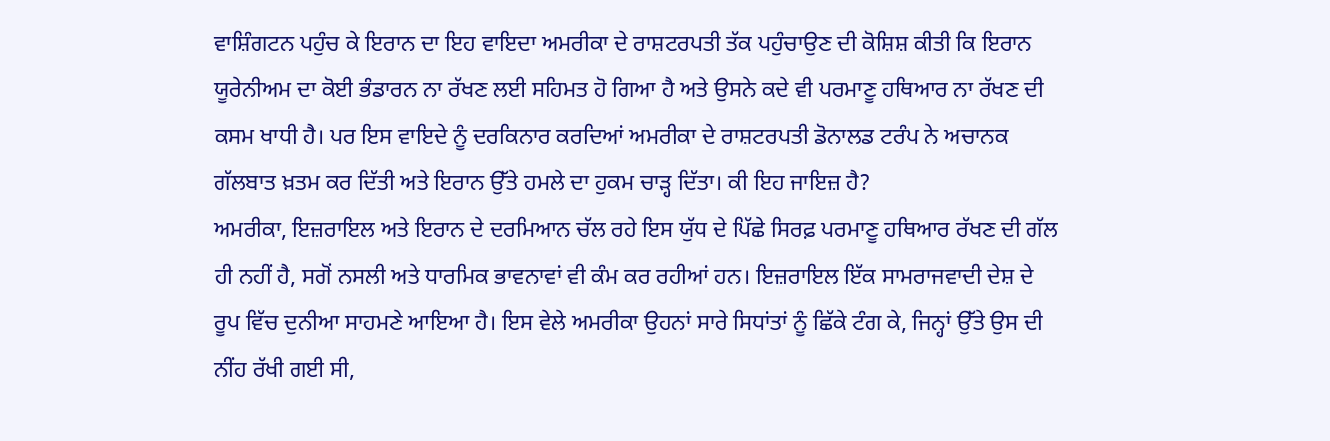ਵਾਸ਼ਿੰਗਟਨ ਪਹੁੰਚ ਕੇ ਇਰਾਨ ਦਾ ਇਹ ਵਾਇਦਾ ਅਮਰੀਕਾ ਦੇ ਰਾਸ਼ਟਰਪਤੀ ਤੱਕ ਪਹੁੰਚਾਉਣ ਦੀ ਕੋਸ਼ਿਸ਼ ਕੀਤੀ ਕਿ ਇਰਾਨ ਯੂਰੇਨੀਅਮ ਦਾ ਕੋਈ ਭੰਡਾਰਨ ਨਾ ਰੱਖਣ ਲਈ ਸਹਿਮਤ ਹੋ ਗਿਆ ਹੈ ਅਤੇ ਉਸਨੇ ਕਦੇ ਵੀ ਪਰਮਾਣੂ ਹਥਿਆਰ ਨਾ ਰੱਖਣ ਦੀ ਕਸਮ ਖਾਧੀ ਹੈ। ਪਰ ਇਸ ਵਾਇਦੇ ਨੂੰ ਦਰਕਿਨਾਰ ਕਰਦਿਆਂ ਅਮਰੀਕਾ ਦੇ ਰਾਸ਼ਟਰਪਤੀ ਡੋਨਾਲਡ ਟਰੰਪ ਨੇ ਅਚਾਨਕ ਗੱਲਬਾਤ ਖ਼ਤਮ ਕਰ ਦਿੱਤੀ ਅਤੇ ਇਰਾਨ ਉੱਤੇ ਹਮਲੇ ਦਾ ਹੁਕਮ ਚਾੜ੍ਹ ਦਿੱਤਾ। ਕੀ ਇਹ ਜਾਇਜ਼ ਹੈ?
ਅਮਰੀਕਾ, ਇਜ਼ਰਾਇਲ ਅਤੇ ਇਰਾਨ ਦੇ ਦਰਮਿਆਨ ਚੱਲ ਰਹੇ ਇਸ ਯੁੱਧ ਦੇ ਪਿੱਛੇ ਸਿਰਫ਼ ਪਰਮਾਣੂ ਹਥਿਆਰ ਰੱਖਣ ਦੀ ਗੱਲ ਹੀ ਨਹੀਂ ਹੈ, ਸਗੋਂ ਨਸਲੀ ਅਤੇ ਧਾਰਮਿਕ ਭਾਵਨਾਵਾਂ ਵੀ ਕੰਮ ਕਰ ਰਹੀਆਂ ਹਨ। ਇਜ਼ਰਾਇਲ ਇੱਕ ਸਾਮਰਾਜਵਾਦੀ ਦੇਸ਼ ਦੇ ਰੂਪ ਵਿੱਚ ਦੁਨੀਆ ਸਾਹਮਣੇ ਆਇਆ ਹੈ। ਇਸ ਵੇਲੇ ਅਮਰੀਕਾ ਉਹਨਾਂ ਸਾਰੇ ਸਿਧਾਂਤਾਂ ਨੂੰ ਛਿੱਕੇ ਟੰਗ ਕੇ, ਜਿਨ੍ਹਾਂ ਉੱਤੇ ਉਸ ਦੀ ਨੀਂਹ ਰੱਖੀ ਗਈ ਸੀ,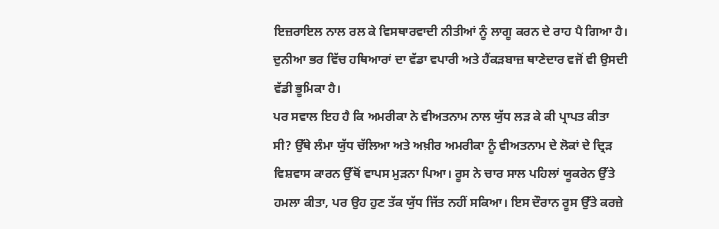ਇਜ਼ਰਾਇਲ ਨਾਲ ਰਲ ਕੇ ਵਿਸਥਾਰਵਾਦੀ ਨੀਤੀਆਂ ਨੂੰ ਲਾਗੂ ਕਰਨ ਦੇ ਰਾਹ ਪੈ ਗਿਆ ਹੈ। ਦੁਨੀਆ ਭਰ ਵਿੱਚ ਹਥਿਆਰਾਂ ਦਾ ਵੱਡਾ ਵਪਾਰੀ ਅਤੇ ਹੈਂਕੜਬਾਜ਼ ਥਾਣੇਦਾਰ ਵਜੋਂ ਵੀ ਉਸਦੀ ਵੱਡੀ ਭੂਮਿਕਾ ਹੈ।
ਪਰ ਸਵਾਲ ਇਹ ਹੈ ਕਿ ਅਮਰੀਕਾ ਨੇ ਵੀਅਤਨਾਮ ਨਾਲ ਯੁੱਧ ਲੜ ਕੇ ਕੀ ਪ੍ਰਾਪਤ ਕੀਤਾ ਸੀ? ਉੱਥੇ ਲੰਮਾ ਯੁੱਧ ਚੱਲਿਆ ਅਤੇ ਅਖ਼ੀਰ ਅਮਰੀਕਾ ਨੂੰ ਵੀਅਤਨਾਮ ਦੇ ਲੋਕਾਂ ਦੇ ਦ੍ਰਿੜ ਵਿਸ਼ਵਾਸ ਕਾਰਨ ਉੱਥੋਂ ਵਾਪਸ ਮੁੜਨਾ ਪਿਆ। ਰੂਸ ਨੇ ਚਾਰ ਸਾਲ ਪਹਿਲਾਂ ਯੂਕਰੇਨ ਉੱਤੇ ਹਮਲਾ ਕੀਤਾ, ਪਰ ਉਹ ਹੁਣ ਤੱਕ ਯੁੱਧ ਜਿੱਤ ਨਹੀਂ ਸਕਿਆ। ਇਸ ਦੌਰਾਨ ਰੂਸ ਉੱਤੇ ਕਰਜ਼ੇ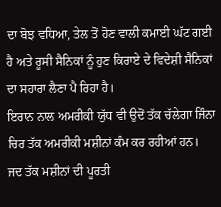ਦਾ ਬੋਝ ਵਧਿਆ, ਤੇਲ ਤੋਂ ਹੋਣ ਵਾਲੀ ਕਮਾਈ ਘੱਟ ਗਈ ਹੈ ਅਤੇ ਰੂਸੀ ਸੈਨਿਕਾਂ ਨੂੰ ਹੁਣ ਕਿਰਾਏ ਦੇ ਵਿਦੇਸ਼ੀ ਸੈਨਿਕਾਂ ਦਾ ਸਹਾਰਾ ਲੈਣਾ ਪੈ ਰਿਹਾ ਹੈ।
ਇਰਾਨ ਨਾਲ ਅਮਰੀਕੀ ਯੁੱਧ ਵੀ ਉਦੋਂ ਤੱਕ ਚੱਲੇਗਾ ਜਿੰਨਾ ਚਿਰ ਤੱਕ ਅਮਰੀਕੀ ਮਸ਼ੀਨਾਂ ਕੰਮ ਕਰ ਰਹੀਆਂ ਹਨ। ਜਦ ਤੱਕ ਮਸ਼ੀਨਾਂ ਦੀ ਪੂਰਤੀ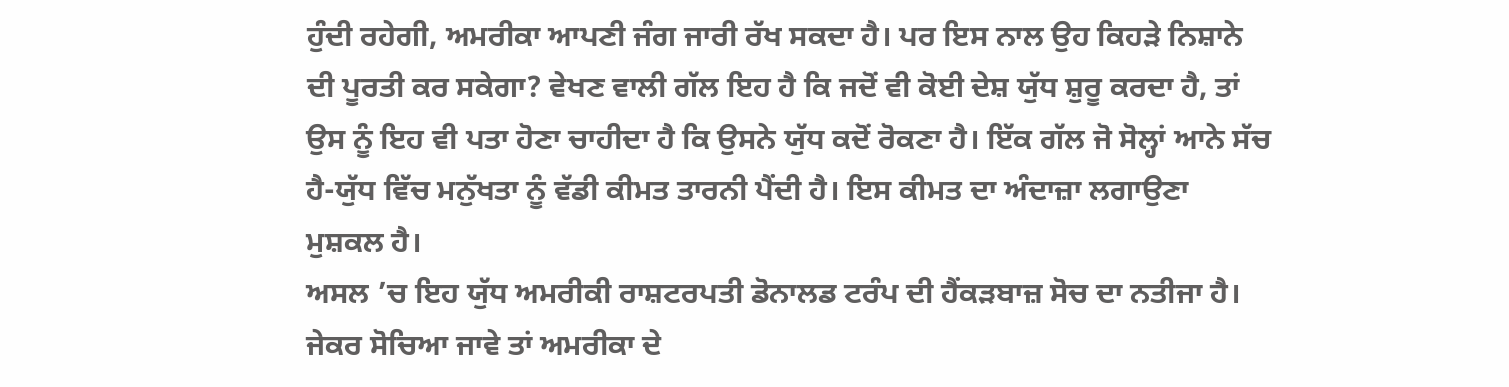ਹੁੰਦੀ ਰਹੇਗੀ, ਅਮਰੀਕਾ ਆਪਣੀ ਜੰਗ ਜਾਰੀ ਰੱਖ ਸਕਦਾ ਹੈ। ਪਰ ਇਸ ਨਾਲ ਉਹ ਕਿਹੜੇ ਨਿਸ਼ਾਨੇ ਦੀ ਪੂਰਤੀ ਕਰ ਸਕੇਗਾ? ਵੇਖਣ ਵਾਲੀ ਗੱਲ ਇਹ ਹੈ ਕਿ ਜਦੋਂ ਵੀ ਕੋਈ ਦੇਸ਼ ਯੁੱਧ ਸ਼ੁਰੂ ਕਰਦਾ ਹੈ, ਤਾਂ ਉਸ ਨੂੰ ਇਹ ਵੀ ਪਤਾ ਹੋਣਾ ਚਾਹੀਦਾ ਹੈ ਕਿ ਉਸਨੇ ਯੁੱਧ ਕਦੋਂ ਰੋਕਣਾ ਹੈ। ਇੱਕ ਗੱਲ ਜੋ ਸੋਲ੍ਹਾਂ ਆਨੇ ਸੱਚ ਹੈ-ਯੁੱਧ ਵਿੱਚ ਮਨੁੱਖਤਾ ਨੂੰ ਵੱਡੀ ਕੀਮਤ ਤਾਰਨੀ ਪੈਂਦੀ ਹੈ। ਇਸ ਕੀਮਤ ਦਾ ਅੰਦਾਜ਼ਾ ਲਗਾਉਣਾ ਮੁਸ਼ਕਲ ਹੈ।
ਅਸਲ ’ਚ ਇਹ ਯੁੱਧ ਅਮਰੀਕੀ ਰਾਸ਼ਟਰਪਤੀ ਡੋਨਾਲਡ ਟਰੰਪ ਦੀ ਹੈਂਕੜਬਾਜ਼ ਸੋਚ ਦਾ ਨਤੀਜਾ ਹੈ। ਜੇਕਰ ਸੋਚਿਆ ਜਾਵੇ ਤਾਂ ਅਮਰੀਕਾ ਦੇ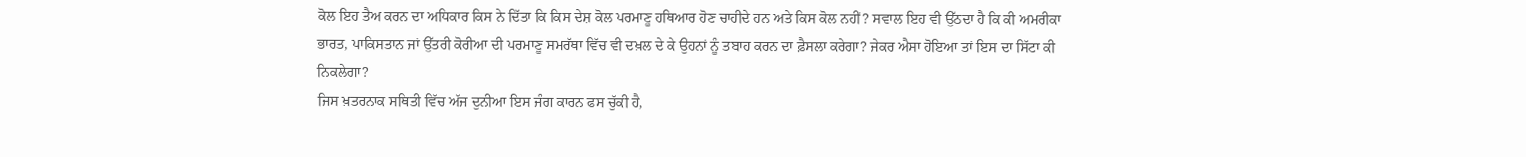ਕੋਲ ਇਹ ਤੈਅ ਕਰਨ ਦਾ ਅਧਿਕਾਰ ਕਿਸ ਨੇ ਦਿੱਤਾ ਕਿ ਕਿਸ ਦੇਸ਼ ਕੋਲ ਪਰਮਾਣੂ ਹਥਿਆਰ ਹੋਣ ਚਾਹੀਦੇ ਹਨ ਅਤੇ ਕਿਸ ਕੋਲ ਨਹੀਂ? ਸਵਾਲ ਇਹ ਵੀ ਉੱਠਦਾ ਹੈ ਕਿ ਕੀ ਅਮਰੀਕਾ ਭਾਰਤ, ਪਾਕਿਸਤਾਨ ਜਾਂ ਉੱਤਰੀ ਕੋਰੀਆ ਦੀ ਪਰਮਾਣੂ ਸਮਰੱਥਾ ਵਿੱਚ ਵੀ ਦਖ਼ਲ ਦੇ ਕੇ ਉਹਨਾਂ ਨੂੰ ਤਬਾਹ ਕਰਨ ਦਾ ਫ਼ੈਸਲਾ ਕਰੇਗਾ? ਜੇਕਰ ਐਸਾ ਹੋਇਆ ਤਾਂ ਇਸ ਦਾ ਸਿੱਟਾ ਕੀ ਨਿਕਲੇਗਾ?
ਜਿਸ ਖ਼ਤਰਨਾਕ ਸਥਿਤੀ ਵਿੱਚ ਅੱਜ ਦੁਨੀਆ ਇਸ ਜੰਗ ਕਾਰਨ ਫਸ ਚੁੱਕੀ ਹੈ,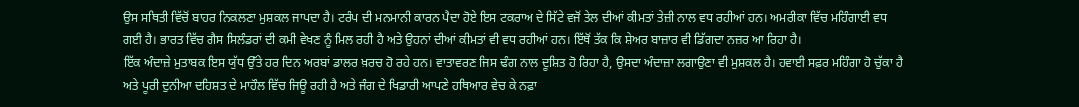ਉਸ ਸਥਿਤੀ ਵਿੱਚੋਂ ਬਾਹਰ ਨਿਕਲਣਾ ਮੁਸ਼ਕਲ ਜਾਪਦਾ ਹੈ। ਟਰੰਪ ਦੀ ਮਨਮਾਨੀ ਕਾਰਨ ਪੈਦਾ ਹੋਏ ਇਸ ਟਕਰਾਅ ਦੇ ਸਿੱਟੇ ਵਜੋਂ ਤੇਲ ਦੀਆਂ ਕੀਮਤਾਂ ਤੇਜ਼ੀ ਨਾਲ ਵਧ ਰਹੀਆਂ ਹਨ। ਅਮਰੀਕਾ ਵਿੱਚ ਮਹਿੰਗਾਈ ਵਧ ਗਈ ਹੈ। ਭਾਰਤ ਵਿੱਚ ਗੈਸ ਸਿਲੰਡਰਾਂ ਦੀ ਕਮੀ ਵੇਖਣ ਨੂੰ ਮਿਲ ਰਹੀ ਹੈ ਅਤੇ ਉਹਨਾਂ ਦੀਆਂ ਕੀਮਤਾਂ ਵੀ ਵਧ ਰਹੀਆਂ ਹਨ। ਇੱਥੋਂ ਤੱਕ ਕਿ ਸ਼ੇਅਰ ਬਾਜ਼ਾਰ ਵੀ ਡਿੱਗਦਾ ਨਜ਼ਰ ਆ ਰਿਹਾ ਹੈ।
ਇੱਕ ਅੰਦਾਜ਼ੇ ਮੁਤਾਬਕ ਇਸ ਯੁੱਧ ਉੱਤੇ ਹਰ ਦਿਨ ਅਰਬਾਂ ਡਾਲਰ ਖ਼ਰਚ ਹੋ ਰਹੇ ਹਨ। ਵਾਤਾਵਰਣ ਜਿਸ ਢੰਗ ਨਾਲ ਦੂਸ਼ਿਤ ਹੋ ਰਿਹਾ ਹੈ, ਉਸਦਾ ਅੰਦਾਜ਼ਾ ਲਗਾਉਣਾ ਵੀ ਮੁਸ਼ਕਲ ਹੈ। ਹਵਾਈ ਸਫ਼ਰ ਮਹਿੰਗਾ ਹੋ ਚੁੱਕਾ ਹੈ ਅਤੇ ਪੂਰੀ ਦੁਨੀਆ ਦਹਿਸ਼ਤ ਦੇ ਮਾਹੌਲ ਵਿੱਚ ਜਿਊ ਰਹੀ ਹੈ ਅਤੇ ਜੰਗ ਦੇ ਖਿਡਾਰੀ ਆਪਣੇ ਹਥਿਆਰ ਵੇਚ ਕੇ ਨਫ਼ਾ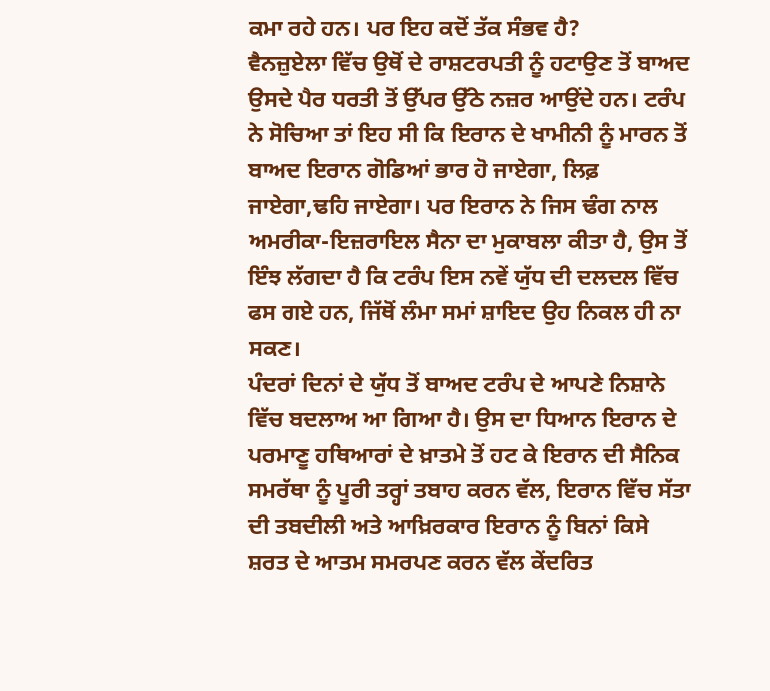ਕਮਾ ਰਹੇ ਹਨ। ਪਰ ਇਹ ਕਦੋਂ ਤੱਕ ਸੰਭਵ ਹੈ?
ਵੈਨਜ਼ੁਏਲਾ ਵਿੱਚ ਉਥੋਂ ਦੇ ਰਾਸ਼ਟਰਪਤੀ ਨੂੰ ਹਟਾਉਣ ਤੋਂ ਬਾਅਦ ਉਸਦੇ ਪੈਰ ਧਰਤੀ ਤੋਂ ਉੱਪਰ ਉੱਠੇ ਨਜ਼ਰ ਆਉਂਦੇ ਹਨ। ਟਰੰਪ ਨੇ ਸੋਚਿਆ ਤਾਂ ਇਹ ਸੀ ਕਿ ਇਰਾਨ ਦੇ ਖਾਮੀਨੀ ਨੂੰ ਮਾਰਨ ਤੋਂ ਬਾਅਦ ਇਰਾਨ ਗੋਡਿਆਂ ਭਾਰ ਹੋ ਜਾਏਗਾ, ਲਿਫ਼ ਜਾਏਗਾ,ਢਹਿ ਜਾਏਗਾ। ਪਰ ਇਰਾਨ ਨੇ ਜਿਸ ਢੰਗ ਨਾਲ ਅਮਰੀਕਾ-ਇਜ਼ਰਾਇਲ ਸੈਨਾ ਦਾ ਮੁਕਾਬਲਾ ਕੀਤਾ ਹੈ, ਉਸ ਤੋਂ ਇੰਝ ਲੱਗਦਾ ਹੈ ਕਿ ਟਰੰਪ ਇਸ ਨਵੇਂ ਯੁੱਧ ਦੀ ਦਲਦਲ ਵਿੱਚ ਫਸ ਗਏ ਹਨ, ਜਿੱਥੋਂ ਲੰਮਾ ਸਮਾਂ ਸ਼ਾਇਦ ਉਹ ਨਿਕਲ ਹੀ ਨਾ ਸਕਣ।
ਪੰਦਰਾਂ ਦਿਨਾਂ ਦੇ ਯੁੱਧ ਤੋਂ ਬਾਅਦ ਟਰੰਪ ਦੇ ਆਪਣੇ ਨਿਸ਼ਾਨੇ ਵਿੱਚ ਬਦਲਾਅ ਆ ਗਿਆ ਹੈ। ਉਸ ਦਾ ਧਿਆਨ ਇਰਾਨ ਦੇ ਪਰਮਾਣੂ ਹਥਿਆਰਾਂ ਦੇ ਖ਼ਾਤਮੇ ਤੋਂ ਹਟ ਕੇ ਇਰਾਨ ਦੀ ਸੈਨਿਕ ਸਮਰੱਥਾ ਨੂੰ ਪੂਰੀ ਤਰ੍ਹਾਂ ਤਬਾਹ ਕਰਨ ਵੱਲ, ਇਰਾਨ ਵਿੱਚ ਸੱਤਾ ਦੀ ਤਬਦੀਲੀ ਅਤੇ ਆਖ਼ਿਰਕਾਰ ਇਰਾਨ ਨੂੰ ਬਿਨਾਂ ਕਿਸੇ ਸ਼ਰਤ ਦੇ ਆਤਮ ਸਮਰਪਣ ਕਰਨ ਵੱਲ ਕੇਂਦਰਿਤ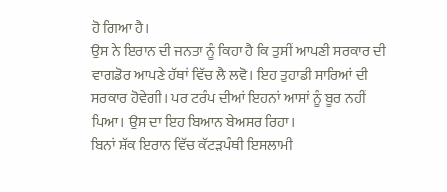ਹੋ ਗਿਆ ਹੈ।
ਉਸ ਨੇ ਇਰਾਨ ਦੀ ਜਨਤਾ ਨੂੰ ਕਿਹਾ ਹੈ ਕਿ ਤੁਸੀਂ ਆਪਣੀ ਸਰਕਾਰ ਦੀ ਵਾਗਡੋਰ ਆਪਣੇ ਹੱਥਾਂ ਵਿੱਚ ਲੈ ਲਵੋ। ਇਹ ਤੁਹਾਡੀ ਸਾਰਿਆਂ ਦੀ ਸਰਕਾਰ ਹੋਵੇਗੀ। ਪਰ ਟਰੰਪ ਦੀਆਂ ਇਹਨਾਂ ਆਸਾਂ ਨੂੰ ਬੂਰ ਨਹੀਂ ਪਿਆ। ਉਸ ਦਾ ਇਹ ਬਿਆਨ ਬੇਅਸਰ ਰਿਹਾ।
ਬਿਨਾਂ ਸ਼ੱਕ ਇਰਾਨ ਵਿੱਚ ਕੱਟੜਪੰਥੀ ਇਸਲਾਮੀ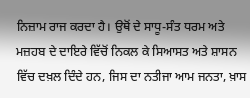ਨਿਜ਼ਾਮ ਰਾਜ ਕਰਦਾ ਹੈ। ਉਥੋਂ ਦੇ ਸਾਧੂ-ਸੰਤ ਧਰਮ ਅਤੇ ਮਜ਼ਹਬ ਦੇ ਦਾਇਰੇ ਵਿੱਚੋਂ ਨਿਕਲ ਕੇ ਸਿਆਸਤ ਅਤੇ ਸ਼ਾਸਨ ਵਿੱਚ ਦਖ਼ਲ ਦਿੰਦੇ ਹਨ, ਜਿਸ ਦਾ ਨਤੀਜਾ ਆਮ ਜਨਤਾ, ਖ਼ਾਸ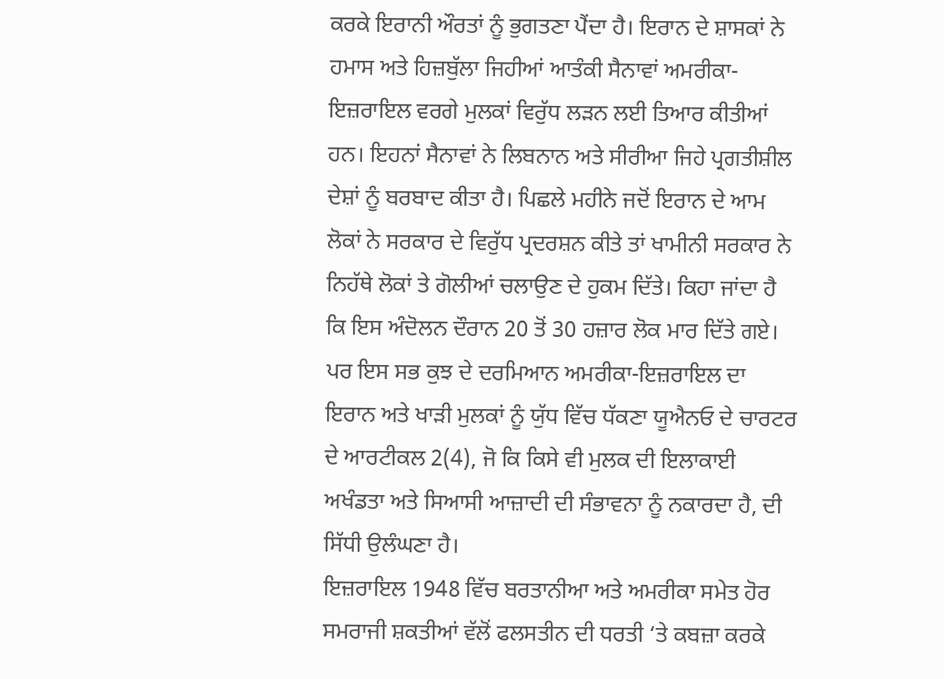ਕਰਕੇ ਇਰਾਨੀ ਔਰਤਾਂ ਨੂੰ ਭੁਗਤਣਾ ਪੈਂਦਾ ਹੈ। ਇਰਾਨ ਦੇ ਸ਼ਾਸਕਾਂ ਨੇ ਹਮਾਸ ਅਤੇ ਹਿਜ਼ਬੁੱਲਾ ਜਿਹੀਆਂ ਆਤੰਕੀ ਸੈਨਾਵਾਂ ਅਮਰੀਕਾ-ਇਜ਼ਰਾਇਲ ਵਰਗੇ ਮੁਲਕਾਂ ਵਿਰੁੱਧ ਲੜਨ ਲਈ ਤਿਆਰ ਕੀਤੀਆਂ ਹਨ। ਇਹਨਾਂ ਸੈਨਾਵਾਂ ਨੇ ਲਿਬਨਾਨ ਅਤੇ ਸੀਰੀਆ ਜਿਹੇ ਪ੍ਰਗਤੀਸ਼ੀਲ ਦੇਸ਼ਾਂ ਨੂੰ ਬਰਬਾਦ ਕੀਤਾ ਹੈ। ਪਿਛਲੇ ਮਹੀਨੇ ਜਦੋਂ ਇਰਾਨ ਦੇ ਆਮ ਲੋਕਾਂ ਨੇ ਸਰਕਾਰ ਦੇ ਵਿਰੁੱਧ ਪ੍ਰਦਰਸ਼ਨ ਕੀਤੇ ਤਾਂ ਖਾਮੀਨੀ ਸਰਕਾਰ ਨੇ ਨਿਹੱਥੇ ਲੋਕਾਂ ਤੇ ਗੋਲੀਆਂ ਚਲਾਉਣ ਦੇ ਹੁਕਮ ਦਿੱਤੇ। ਕਿਹਾ ਜਾਂਦਾ ਹੈ ਕਿ ਇਸ ਅੰਦੋਲਨ ਦੌਰਾਨ 20 ਤੋਂ 30 ਹਜ਼ਾਰ ਲੋਕ ਮਾਰ ਦਿੱਤੇ ਗਏ।
ਪਰ ਇਸ ਸਭ ਕੁਝ ਦੇ ਦਰਮਿਆਨ ਅਮਰੀਕਾ-ਇਜ਼ਰਾਇਲ ਦਾ ਇਰਾਨ ਅਤੇ ਖਾੜੀ ਮੁਲਕਾਂ ਨੂੰ ਯੁੱਧ ਵਿੱਚ ਧੱਕਣਾ ਯੂਐਨਓ ਦੇ ਚਾਰਟਰ ਦੇ ਆਰਟੀਕਲ 2(4), ਜੋ ਕਿ ਕਿਸੇ ਵੀ ਮੁਲਕ ਦੀ ਇਲਾਕਾਈ ਅਖੰਡਤਾ ਅਤੇ ਸਿਆਸੀ ਆਜ਼ਾਦੀ ਦੀ ਸੰਭਾਵਨਾ ਨੂੰ ਨਕਾਰਦਾ ਹੈ, ਦੀ ਸਿੱਧੀ ਉਲੰਘਣਾ ਹੈ।
ਇਜ਼ਰਾਇਲ 1948 ਵਿੱਚ ਬਰਤਾਨੀਆ ਅਤੇ ਅਮਰੀਕਾ ਸਮੇਤ ਹੋਰ ਸਮਰਾਜੀ ਸ਼ਕਤੀਆਂ ਵੱਲੋਂ ਫਲਸਤੀਨ ਦੀ ਧਰਤੀ ‘ਤੇ ਕਬਜ਼ਾ ਕਰਕੇ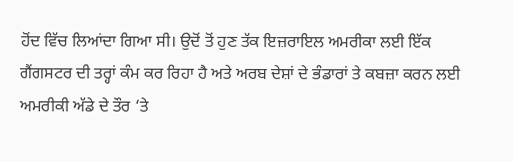ਹੋਂਦ ਵਿੱਚ ਲਿਆਂਦਾ ਗਿਆ ਸੀ। ਉਦੋਂ ਤੋਂ ਹੁਣ ਤੱਕ ਇਜ਼ਰਾਇਲ ਅਮਰੀਕਾ ਲਈ ਇੱਕ ਗੈਂਗਸਟਰ ਦੀ ਤਰ੍ਹਾਂ ਕੰਮ ਕਰ ਰਿਹਾ ਹੈ ਅਤੇ ਅਰਬ ਦੇਸ਼ਾਂ ਦੇ ਭੰਡਾਰਾਂ ਤੇ ਕਬਜ਼ਾ ਕਰਨ ਲਈ ਅਮਰੀਕੀ ਅੱਡੇ ਦੇ ਤੌਰ ‘ਤੇ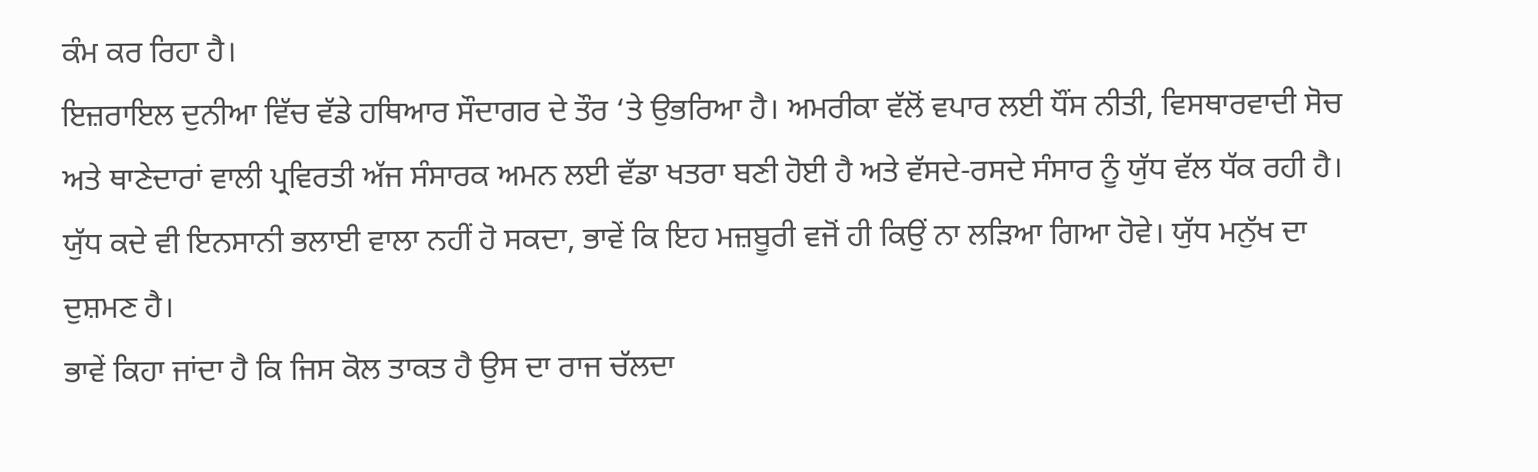ਕੰਮ ਕਰ ਰਿਹਾ ਹੈ।
ਇਜ਼ਰਾਇਲ ਦੁਨੀਆ ਵਿੱਚ ਵੱਡੇ ਹਥਿਆਰ ਸੌਦਾਗਰ ਦੇ ਤੌਰ ‘ਤੇ ਉਭਰਿਆ ਹੈ। ਅਮਰੀਕਾ ਵੱਲੋਂ ਵਪਾਰ ਲਈ ਧੌਂਸ ਨੀਤੀ, ਵਿਸਥਾਰਵਾਦੀ ਸੋਚ ਅਤੇ ਥਾਣੇਦਾਰਾਂ ਵਾਲੀ ਪ੍ਰਵਿਰਤੀ ਅੱਜ ਸੰਸਾਰਕ ਅਮਨ ਲਈ ਵੱਡਾ ਖਤਰਾ ਬਣੀ ਹੋਈ ਹੈ ਅਤੇ ਵੱਸਦੇ-ਰਸਦੇ ਸੰਸਾਰ ਨੂੰ ਯੁੱਧ ਵੱਲ ਧੱਕ ਰਹੀ ਹੈ। ਯੁੱਧ ਕਦੇ ਵੀ ਇਨਸਾਨੀ ਭਲਾਈ ਵਾਲਾ ਨਹੀਂ ਹੋ ਸਕਦਾ, ਭਾਵੇਂ ਕਿ ਇਹ ਮਜ਼ਬੂਰੀ ਵਜੋਂ ਹੀ ਕਿਉਂ ਨਾ ਲੜਿਆ ਗਿਆ ਹੋਵੇ। ਯੁੱਧ ਮਨੁੱਖ ਦਾ ਦੁਸ਼ਮਣ ਹੈ।
ਭਾਵੇਂ ਕਿਹਾ ਜਾਂਦਾ ਹੈ ਕਿ ਜਿਸ ਕੋਲ ਤਾਕਤ ਹੈ ਉਸ ਦਾ ਰਾਜ ਚੱਲਦਾ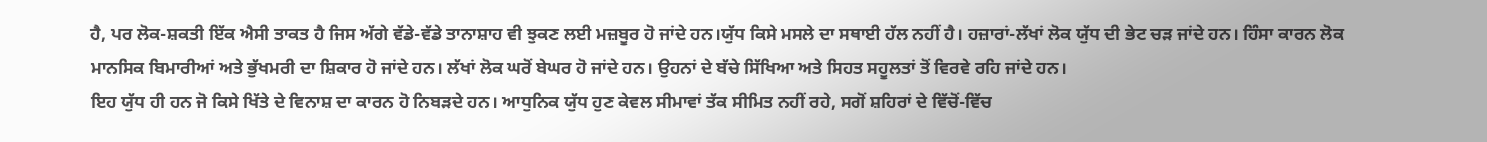ਹੈ, ਪਰ ਲੋਕ-ਸ਼ਕਤੀ ਇੱਕ ਐਸੀ ਤਾਕਤ ਹੈ ਜਿਸ ਅੱਗੇ ਵੱਡੇ-ਵੱਡੇ ਤਾਨਾਸ਼ਾਹ ਵੀ ਝੁਕਣ ਲਈ ਮਜ਼ਬੂਰ ਹੋ ਜਾਂਦੇ ਹਨ।ਯੁੱਧ ਕਿਸੇ ਮਸਲੇ ਦਾ ਸਥਾਈ ਹੱਲ ਨਹੀਂ ਹੈ। ਹਜ਼ਾਰਾਂ-ਲੱਖਾਂ ਲੋਕ ਯੁੱਧ ਦੀ ਭੇਟ ਚੜ ਜਾਂਦੇ ਹਨ। ਹਿੰਸਾ ਕਾਰਨ ਲੋਕ ਮਾਨਸਿਕ ਬਿਮਾਰੀਆਂ ਅਤੇ ਭੁੱਖਮਰੀ ਦਾ ਸ਼ਿਕਾਰ ਹੋ ਜਾਂਦੇ ਹਨ। ਲੱਖਾਂ ਲੋਕ ਘਰੋਂ ਬੇਘਰ ਹੋ ਜਾਂਦੇ ਹਨ। ਉਹਨਾਂ ਦੇ ਬੱਚੇ ਸਿੱਖਿਆ ਅਤੇ ਸਿਹਤ ਸਹੂਲਤਾਂ ਤੋਂ ਵਿਰਵੇ ਰਹਿ ਜਾਂਦੇ ਹਨ।
ਇਹ ਯੁੱਧ ਹੀ ਹਨ ਜੋ ਕਿਸੇ ਖਿੱਤੇ ਦੇ ਵਿਨਾਸ਼ ਦਾ ਕਾਰਨ ਹੋ ਨਿਬੜਦੇ ਹਨ। ਆਧੁਨਿਕ ਯੁੱਧ ਹੁਣ ਕੇਵਲ ਸੀਮਾਵਾਂ ਤੱਕ ਸੀਮਿਤ ਨਹੀਂ ਰਹੇ, ਸਗੋਂ ਸ਼ਹਿਰਾਂ ਦੇ ਵਿੱਚੋਂ-ਵਿੱਚ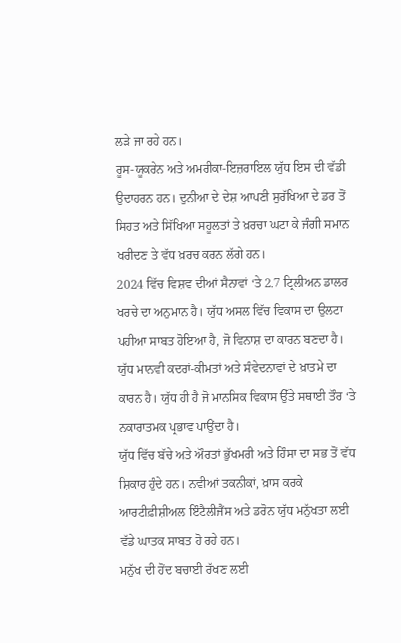ਲੜੇ ਜਾ ਰਹੇ ਹਨ।
ਰੂਸ-ਯੂਕਰੇਨ ਅਤੇ ਅਮਰੀਕਾ-ਇਜ਼ਰਾਇਲ ਯੁੱਧ ਇਸ ਦੀ ਵੱਡੀ ਉਦਾਹਰਨ ਹਨ। ਦੁਨੀਆ ਦੇ ਦੇਸ਼ ਆਪਣੀ ਸੁਰੱਖਿਆ ਦੇ ਡਰ ਤੋਂ ਸਿਹਤ ਅਤੇ ਸਿੱਖਿਆ ਸਹੂਲਤਾਂ ਤੇ ਖ਼ਰਚਾ ਘਟਾ ਕੇ ਜੰਗੀ ਸਮਾਨ ਖਰੀਦਣ ਤੇ ਵੱਧ ਖ਼ਰਚ ਕਰਨ ਲੱਗੇ ਹਨ।
2024 ਵਿੱਚ ਵਿਸ਼ਵ ਦੀਆਂ ਸੈਨਾਵਾਂ ‘ਤੇ 2.7 ਟ੍ਰਿਲੀਅਨ ਡਾਲਰ ਖਰਚੇ ਦਾ ਅਨੁਮਾਨ ਹੈ। ਯੁੱਧ ਅਸਲ ਵਿੱਚ ਵਿਕਾਸ ਦਾ ਉਲਟਾ ਪਹੀਆ ਸਾਬਤ ਹੋਇਆ ਹੈ, ਜੋ ਵਿਨਾਸ਼ ਦਾ ਕਾਰਨ ਬਣਦਾ ਹੈ।
ਯੁੱਧ ਮਾਨਵੀ ਕਦਰਾਂ-ਕੀਮਤਾਂ ਅਤੇ ਸੰਵੇਦਨਾਵਾਂ ਦੇ ਖ਼ਾਤਮੇ ਦਾ ਕਾਰਨ ਹੈ। ਯੁੱਧ ਹੀ ਹੈ ਜੋ ਮਾਨਸਿਕ ਵਿਕਾਸ ਉੱਤੇ ਸਥਾਈ ਤੌਰ ‘ਤੇ ਨਕਾਰਾਤਮਕ ਪ੍ਰਭਾਵ ਪਾਉਂਦਾ ਹੈ।
ਯੁੱਧ ਵਿੱਚ ਬੱਚੇ ਅਤੇ ਔਰਤਾਂ ਭੁੱਖਮਰੀ ਅਤੇ ਹਿੰਸਾ ਦਾ ਸਭ ਤੋਂ ਵੱਧ ਸ਼ਿਕਾਰ ਹੁੰਦੇ ਹਨ। ਨਵੀਆਂ ਤਕਨੀਕਾਂ, ਖ਼ਾਸ ਕਰਕੇ ਆਰਟੀਫ਼ੀਸ਼ੀਅਲ ਇੰਟੈਲੀਜੈਂਸ ਅਤੇ ਡਰੋਨ ਯੁੱਧ ਮਨੁੱਖਤਾ ਲਈ ਵੱਡੇ ਘਾਤਕ ਸਾਬਤ ਹੋ ਰਹੇ ਹਨ।
ਮਨੁੱਖ ਦੀ ਹੋਂਦ ਬਚਾਈ ਰੱਖਣ ਲਈ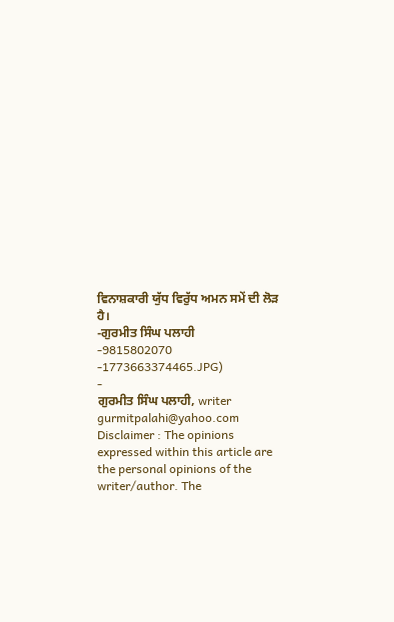ਵਿਨਾਸ਼ਕਾਰੀ ਯੁੱਧ ਵਿਰੁੱਧ ਅਮਨ ਸਮੇਂ ਦੀ ਲੋੜ ਹੈ।
-ਗੁਰਮੀਤ ਸਿੰਘ ਪਲਾਹੀ
-9815802070
-1773663374465.JPG)
-
ਗੁਰਮੀਤ ਸਿੰਘ ਪਲਾਹੀ, writer
gurmitpalahi@yahoo.com
Disclaimer : The opinions expressed within this article are the personal opinions of the writer/author. The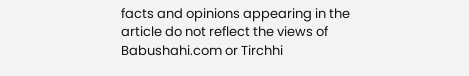facts and opinions appearing in the article do not reflect the views of Babushahi.com or Tirchhi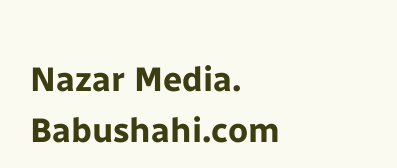Nazar Media. Babushahi.com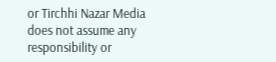or Tirchhi Nazar Media does not assume any responsibility or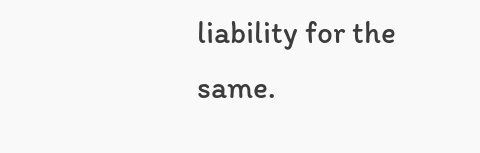liability for the same.